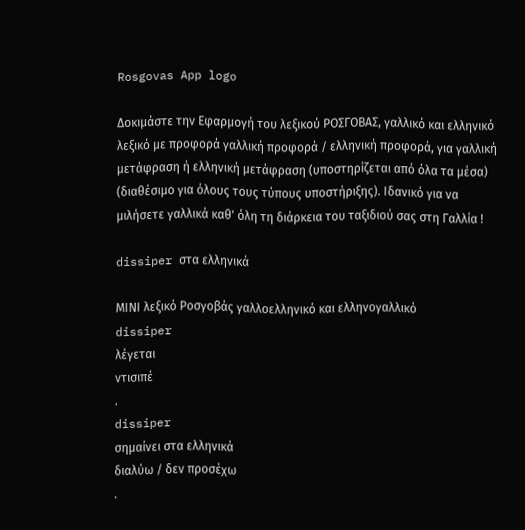Rosgovas App logo

Δοκιμάστε την Εφαρμογή του λεξικού ΡΟΣΓΟΒΑΣ, γαλλικό και ελληνικό λεξικό με προφορά γαλλική προφορά / ελληνική προφορά, για γαλλική μετάφραση ή ελληνική μετάφραση (υποστηρίζεται από όλα τα μέσα) (διαθέσιμο για όλους τους τύπους υποστήριξης). Ιδανικό για να μιλήσετε γαλλικά καθ' όλη τη διάρκεια του ταξιδιού σας στη Γαλλία !

dissiper στα ελληνικά

ΜΙΝΙ λεξικό Ροσγοβάς γαλλοελληνικό και ελληνογαλλικό
dissiper
λέγεται
ντισιπέ
.
dissiper
σημαίνει στα ελληνικά
διαλύω / δεν προσέχω
.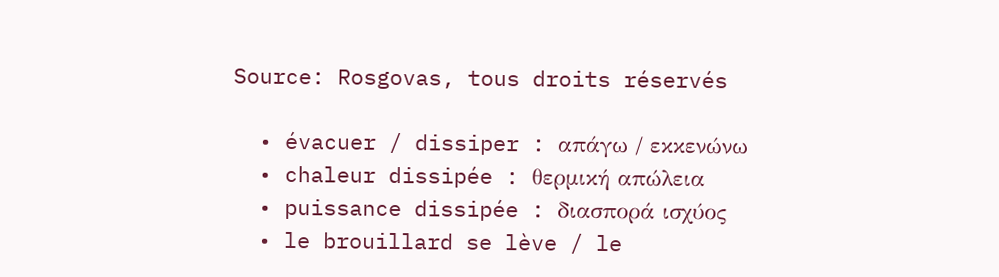Source: Rosgovas, tous droits réservés

  • évacuer / dissiper : απάγω / εκκενώνω
  • chaleur dissipée : θερμική απώλεια
  • puissance dissipée : διασπορά ισχύος
  • le brouillard se lève / le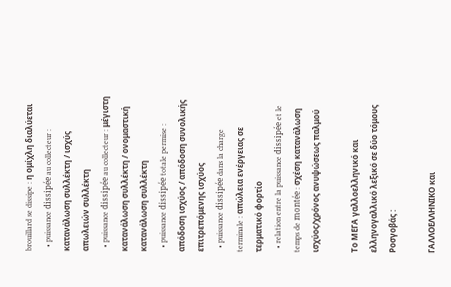brouillard se dissipe : η ομίχλη διαλύεται
  • puissance dissipée au collecteur : κατανάλωση συλλέκτη / ισχύς απωλειών συλλέκτη
  • puissance dissipée au collecteur : μέγιστη κατανάλωση συλλέκτη / ονομαστική κατανάλωση συλλέκτη
  • puissance dissipée totale permise : απόδοση ισχύος / απόδοση συνολικής επιτρεπόμενης ισχύος
  • puissance dissipée dans la charge terminale : απώλεια ενέργειας σε τερματικό φορτίο
  • relation entre la puissance dissipée et le temps de montée : σχέση κατανάλωση ισχύος/χρόνος ανυψώσεως παλμού

Το ΜΕΓΑ γαλλοελληνικό και ελληνογαλλικό λεξικό σε δύο τόμους Ροσγοβάς :

ΓΑΛΛΟΕΛΛΗΝΙΚΟ και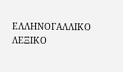ΕΛΛΗΝΟΓΑΛΛΙΚΟ ΛΕΞΙΚΟ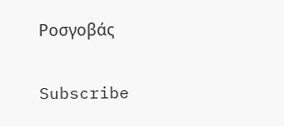Ροσγοβάς

Subscribe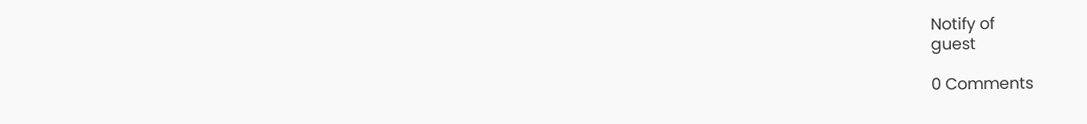Notify of
guest

0 Comments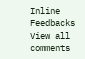Inline Feedbacks
View all comments